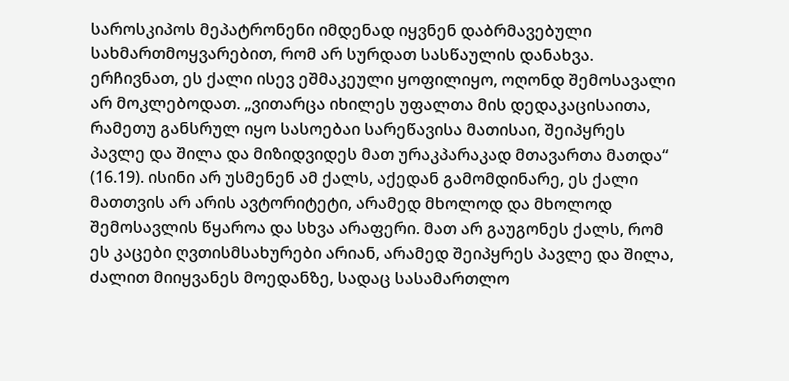საროსკიპოს მეპატრონენი იმდენად იყვნენ დაბრმავებული სახმართმოყვარებით, რომ არ სურდათ სასწაულის დანახვა. ერჩივნათ, ეს ქალი ისევ ეშმაკეული ყოფილიყო, ოღონდ შემოსავალი არ მოკლებოდათ. „ვითარცა იხილეს უფალთა მის დედაკაცისაითა, რამეთუ განსრულ იყო სასოებაი სარეწავისა მათისაი, შეიპყრეს პავლე და შილა და მიზიდვიდეს მათ ურაკპარაკად მთავართა მათდა“ (16.19). ისინი არ უსმენენ ამ ქალს, აქედან გამომდინარე, ეს ქალი მათთვის არ არის ავტორიტეტი, არამედ მხოლოდ და მხოლოდ შემოსავლის წყაროა და სხვა არაფერი. მათ არ გაუგონეს ქალს, რომ ეს კაცები ღვთისმსახურები არიან, არამედ შეიპყრეს პავლე და შილა, ძალით მიიყვანეს მოედანზე, სადაც სასამართლო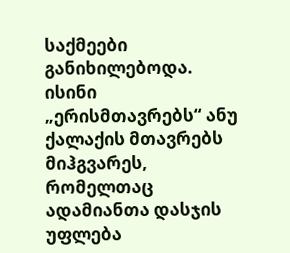საქმეები განიხილებოდა. ისინი „ერისმთავრებს“ ანუ ქალაქის მთავრებს მიჰგვარეს, რომელთაც ადამიანთა დასჯის უფლება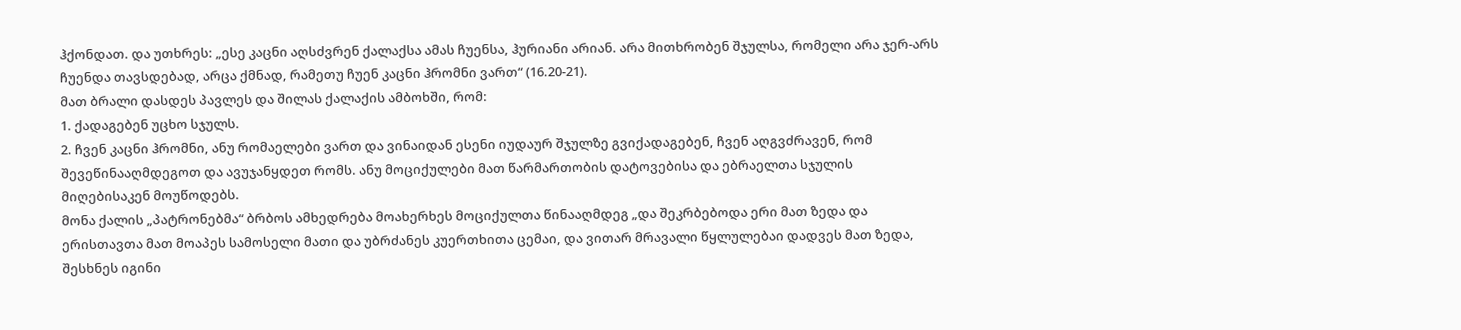ჰქონდათ. და უთხრეს: „ესე კაცნი აღსძვრენ ქალაქსა ამას ჩუენსა, ჰურიანი არიან. არა მითხრობენ შჯულსა, რომელი არა ჯერ-არს ჩუენდა თავსდებად, არცა ქმნად, რამეთუ ჩუენ კაცნი ჰრომნი ვართ“ (16.20-21).
მათ ბრალი დასდეს პავლეს და შილას ქალაქის ამბოხში, რომ:
1. ქადაგებენ უცხო სჯულს.
2. ჩვენ კაცნი ჰრომნი, ანუ რომაელები ვართ და ვინაიდან ესენი იუდაურ შჯულზე გვიქადაგებენ, ჩვენ აღგვძრავენ, რომ შევეწინააღმდეგოთ და ავუჯანყდეთ რომს. ანუ მოციქულები მათ წარმართობის დატოვებისა და ებრაელთა სჯულის მიღებისაკენ მოუწოდებს.
მონა ქალის „პატრონებმა“ ბრბოს ამხედრება მოახერხეს მოციქულთა წინააღმდეგ „და შეკრბებოდა ერი მათ ზედა და ერისთავთა მათ მოაპეს სამოსელი მათი და უბრძანეს კუერთხითა ცემაი, და ვითარ მრავალი წყლულებაი დადვეს მათ ზედა, შესხნეს იგინი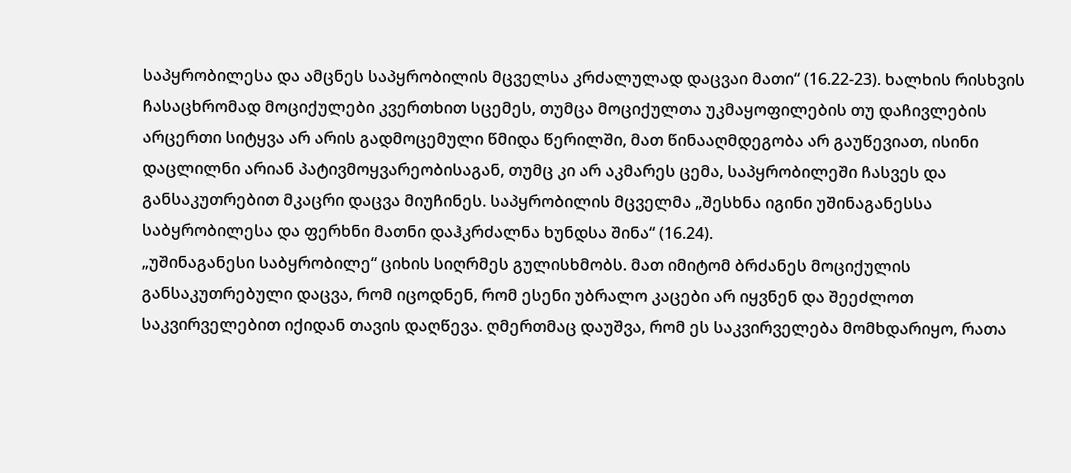საპყრობილესა და ამცნეს საპყრობილის მცველსა კრძალულად დაცვაი მათი“ (16.22-23). ხალხის რისხვის ჩასაცხრომად მოციქულები კვერთხით სცემეს, თუმცა მოციქულთა უკმაყოფილების თუ დაჩივლების არცერთი სიტყვა არ არის გადმოცემული წმიდა წერილში, მათ წინააღმდეგობა არ გაუწევიათ, ისინი დაცლილნი არიან პატივმოყვარეობისაგან, თუმც კი არ აკმარეს ცემა, საპყრობილეში ჩასვეს და განსაკუთრებით მკაცრი დაცვა მიუჩინეს. საპყრობილის მცველმა „შესხნა იგინი უშინაგანესსა საბყრობილესა და ფერხნი მათნი დაჰკრძალნა ხუნდსა შინა“ (16.24).
„უშინაგანესი საბყრობილე“ ციხის სიღრმეს გულისხმობს. მათ იმიტომ ბრძანეს მოციქულის განსაკუთრებული დაცვა, რომ იცოდნენ, რომ ესენი უბრალო კაცები არ იყვნენ და შეეძლოთ საკვირველებით იქიდან თავის დაღწევა. ღმერთმაც დაუშვა, რომ ეს საკვირველება მომხდარიყო, რათა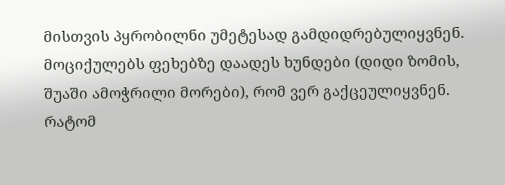მისთვის პყრობილნი უმეტესად გამდიდრებულიყვნენ. მოციქულებს ფეხებზე დაადეს ხუნდები (დიდი ზომის, შუაში ამოჭრილი მორები), რომ ვერ გაქცეულიყვნენ.
რატომ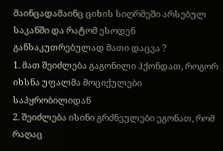მაინცადამაინც ციხის სიღრმეში არსებულ საკანში და რატომ ესოდენ განსაკუთრებულად მათი დაცვა ?
1. მათ შეიძლება გაგონილი ჰქონდათ, როგორ იხსნა უფალმა მოციქულები საპყრობილიდან
2. შეიძლება ისინი გრძნეულები ეგონათ, რომ რაღაც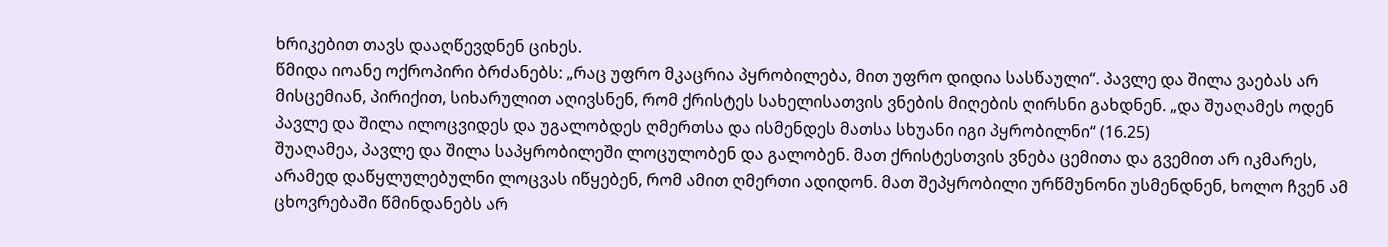ხრიკებით თავს დააღწევდნენ ციხეს.
წმიდა იოანე ოქროპირი ბრძანებს: „რაც უფრო მკაცრია პყრობილება, მით უფრო დიდია სასწაული“. პავლე და შილა ვაებას არ მისცემიან, პირიქით, სიხარულით აღივსნენ, რომ ქრისტეს სახელისათვის ვნების მიღების ღირსნი გახდნენ. „და შუაღამეს ოდენ პავლე და შილა ილოცვიდეს და უგალობდეს ღმერთსა და ისმენდეს მათსა სხუანი იგი პყრობილნი“ (16.25)
შუაღამეა, პავლე და შილა საპყრობილეში ლოცულობენ და გალობენ. მათ ქრისტესთვის ვნება ცემითა და გვემით არ იკმარეს, არამედ დაწყლულებულნი ლოცვას იწყებენ, რომ ამით ღმერთი ადიდონ. მათ შეპყრობილი ურწმუნონი უსმენდნენ, ხოლო ჩვენ ამ ცხოვრებაში წმინდანებს არ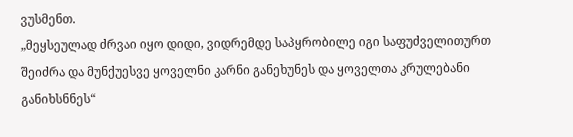ვუსმენთ.
„მეყსეულად ძრვაი იყო დიდი, ვიდრემდე საპყრობილე იგი საფუძველითურთ შეიძრა და მუნქუესვე ყოველნი კარნი განეხუნეს და ყოველთა კრულებანი განიხსნნეს“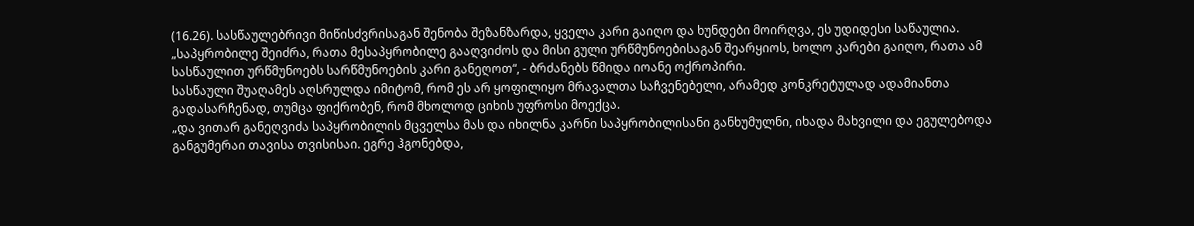(16.26). სასწაულებრივი მიწისძვრისაგან შენობა შეზანზარდა, ყველა კარი გაიღო და ხუნდები მოირღვა, ეს უდიდესი საწაულია. „საპყრობილე შეიძრა, რათა მესაპყრობილე გააღვიძოს და მისი გული ურწმუნოებისაგან შეარყიოს, ხოლო კარები გაიღო, რათა ამ სასწაულით ურწმუნოებს სარწმუნოების კარი განეღოთ“, - ბრძანებს წმიდა იოანე ოქროპირი.
სასწაული შუაღამეს აღსრულდა იმიტომ, რომ ეს არ ყოფილიყო მრავალთა საჩვენებელი, არამედ კონკრეტულად ადამიანთა გადასარჩენად, თუმცა ფიქრობენ, რომ მხოლოდ ციხის უფროსი მოექცა.
„და ვითარ განეღვიძა საპყრობილის მცველსა მას და იხილნა კარნი საპყრობილისანი განხუმულნი, იხადა მახვილი და ეგულებოდა განგუმერაი თავისა თვისისაი. ეგრე ჰგონებდა,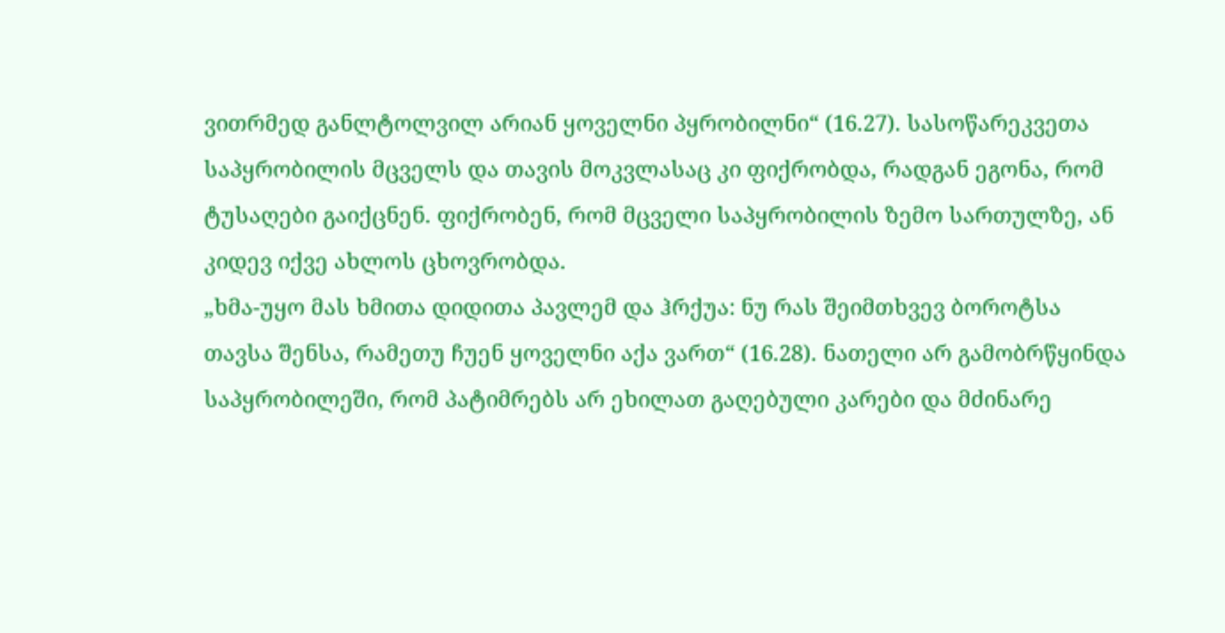ვითრმედ განლტოლვილ არიან ყოველნი პყრობილნი“ (16.27). სასოწარეკვეთა საპყრობილის მცველს და თავის მოკვლასაც კი ფიქრობდა, რადგან ეგონა, რომ ტუსაღები გაიქცნენ. ფიქრობენ, რომ მცველი საპყრობილის ზემო სართულზე, ან კიდევ იქვე ახლოს ცხოვრობდა.
„ხმა-უყო მას ხმითა დიდითა პავლემ და ჰრქუა: ნუ რას შეიმთხვევ ბოროტსა თავსა შენსა, რამეთუ ჩუენ ყოველნი აქა ვართ“ (16.28). ნათელი არ გამობრწყინდა საპყრობილეში, რომ პატიმრებს არ ეხილათ გაღებული კარები და მძინარე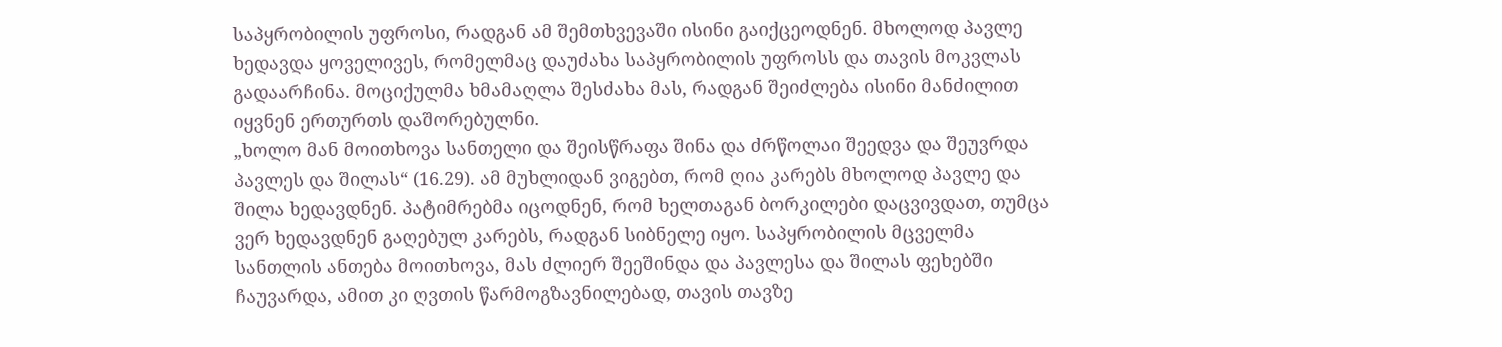საპყრობილის უფროსი, რადგან ამ შემთხვევაში ისინი გაიქცეოდნენ. მხოლოდ პავლე ხედავდა ყოველივეს, რომელმაც დაუძახა საპყრობილის უფროსს და თავის მოკვლას გადაარჩინა. მოციქულმა ხმამაღლა შესძახა მას, რადგან შეიძლება ისინი მანძილით იყვნენ ერთურთს დაშორებულნი.
„ხოლო მან მოითხოვა სანთელი და შეისწრაფა შინა და ძრწოლაი შეედვა და შეუვრდა პავლეს და შილას“ (16.29). ამ მუხლიდან ვიგებთ, რომ ღია კარებს მხოლოდ პავლე და შილა ხედავდნენ. პატიმრებმა იცოდნენ, რომ ხელთაგან ბორკილები დაცვივდათ, თუმცა ვერ ხედავდნენ გაღებულ კარებს, რადგან სიბნელე იყო. საპყრობილის მცველმა სანთლის ანთება მოითხოვა, მას ძლიერ შეეშინდა და პავლესა და შილას ფეხებში ჩაუვარდა, ამით კი ღვთის წარმოგზავნილებად, თავის თავზე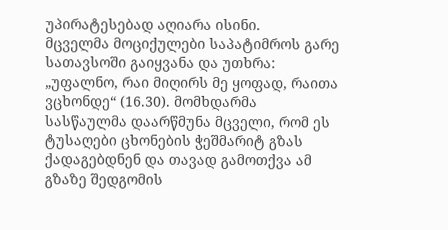უპირატესებად აღიარა ისინი.
მცველმა მოციქულები საპატიმროს გარე სათავსოში გაიყვანა და უთხრა: „უფალნო, რაი მიღირს მე ყოფად, რაითა ვცხონდე“ (16.30). მომხდარმა სასწაულმა დაარწმუნა მცველი, რომ ეს ტუსაღები ცხონების ჭეშმარიტ გზას ქადაგებდნენ და თავად გამოთქვა ამ გზაზე შედგომის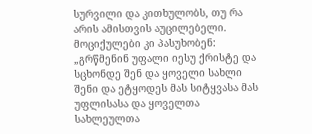სურვილი და კითხულობს, თუ რა არის ამისთვის აუცილებელი. მოციქულები კი პასუხობენ: „გრწმენინ უფალი იესუ ქრისტე და სცხონდე შენ და ყოველი სახლი შენი და ეტყოდეს მას სიტყვასა მას უფლისასა და ყოველთა სახლეულთა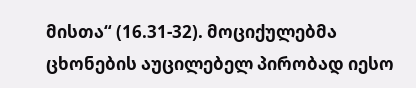მისთა“ (16.31-32). მოციქულებმა ცხონების აუცილებელ პირობად იესო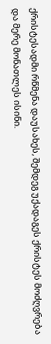ქრისტესადმი რწმენა დაუსახეს, შემდეგ უქადაგეს ქრისტეს მოძღვრება და მერე მონათლეს ისინი.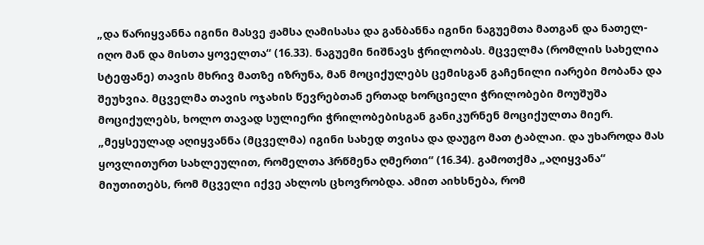„და წარიყვანნა იგინი მასვე ჟამსა ღამისასა და განბანნა იგინი ნაგუემთა მათგან და ნათელ-იღო მან და მისთა ყოველთა“ (16.33). ნაგუემი ნიშნავს ჭრილობას. მცველმა (რომლის სახელია სტეფანე) თავის მხრივ მათზე იზრუნა, მან მოციქულებს ცემისგან გაჩენილი იარები მობანა და შეუხვია. მცველმა თავის ოჯახის წევრებთან ერთად ხორციელი ჭრილობები მოუშუშა მოციქულებს, ხოლო თავად სულიერი ჭრილობებისგან განიკურნენ მოციქულთა მიერ.
„მეყსეულად აღიყვანნა (მცველმა) იგინი სახედ თვისა და დაუგო მათ ტაბლაი. და უხაროდა მას ყოვლითურთ სახლეულით, რომელთა ჰრწმენა ღმერთი“ (16.34). გამოთქმა „აღიყვანა“ მიუთითებს, რომ მცველი იქვე ახლოს ცხოვრობდა. ამით აიხსნება, რომ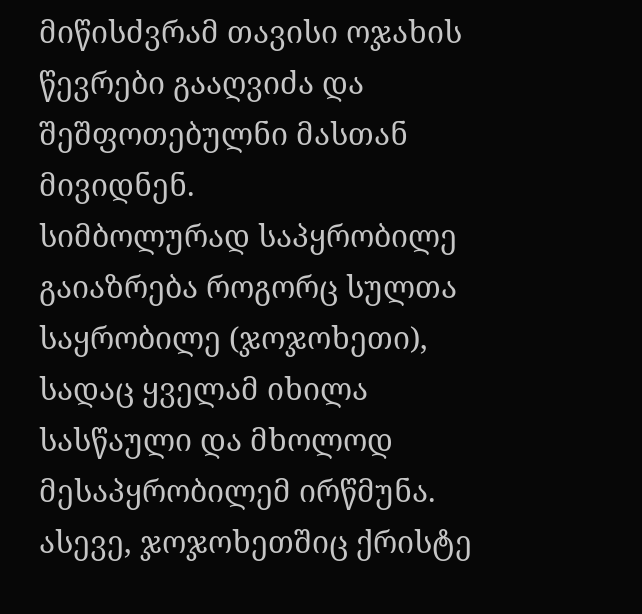მიწისძვრამ თავისი ოჯახის წევრები გააღვიძა და შეშფოთებულნი მასთან მივიდნენ.
სიმბოლურად საპყრობილე გაიაზრება როგორც სულთა საყრობილე (ჯოჯოხეთი), სადაც ყველამ იხილა სასწაული და მხოლოდ მესაპყრობილემ ირწმუნა. ასევე, ჯოჯოხეთშიც ქრისტე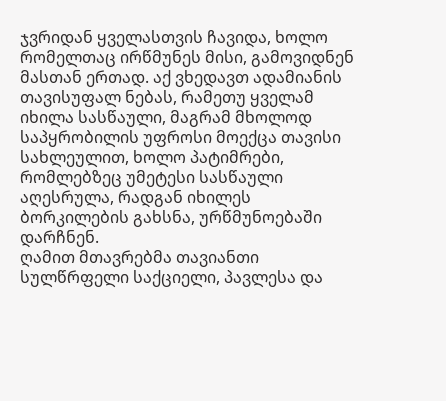ჯვრიდან ყველასთვის ჩავიდა, ხოლო რომელთაც ირწმუნეს მისი, გამოვიდნენ მასთან ერთად. აქ ვხედავთ ადამიანის თავისუფალ ნებას, რამეთუ ყველამ იხილა სასწაული, მაგრამ მხოლოდ საპყრობილის უფროსი მოექცა თავისი სახლეულით, ხოლო პატიმრები, რომლებზეც უმეტესი სასწაული აღესრულა, რადგან იხილეს ბორკილების გახსნა, ურწმუნოებაში დარჩნენ.
ღამით მთავრებმა თავიანთი სულწრფელი საქციელი, პავლესა და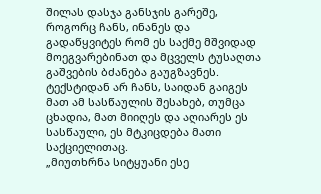შილას დასჯა განსჯის გარეშე, როგორც ჩანს, ინანეს და გადაწყვიტეს რომ ეს საქმე მშვიდად მოეგვარებინათ და მცველს ტუსაღთა გაშვების ბძანება გაუგზავნეს. ტექსტიდან არ ჩანს, საიდან გაიგეს მათ ამ სასწაულის შესახებ, თუმცა ცხადია, მათ მიიღეს და აღიარეს ეს სასწაული, ეს მტკიცდება მათი საქციელითაც.
„მიუთხრნა სიტყუანი ესე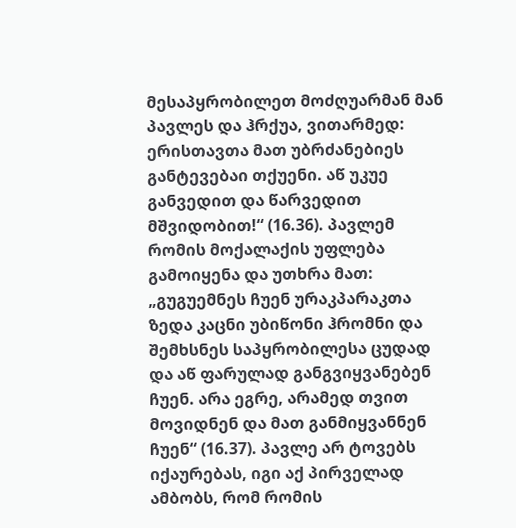მესაპყრობილეთ მოძღუარმან მან პავლეს და ჰრქუა, ვითარმედ: ერისთავთა მათ უბრძანებიეს განტევებაი თქუენი. აწ უკუე განვედით და წარვედით მშვიდობით!“ (16.36). პავლემ რომის მოქალაქის უფლება გამოიყენა და უთხრა მათ: „გუგუემნეს ჩუენ ურაკპარაკთა ზედა კაცნი უბიწონი ჰრომნი და შემხსნეს საპყრობილესა ცუდად და აწ ფარულად განგვიყვანებენ ჩუენ. არა ეგრე, არამედ თვით მოვიდნენ და მათ განმიყვანნენ ჩუენ“ (16.37). პავლე არ ტოვებს იქაურებას, იგი აქ პირველად ამბობს, რომ რომის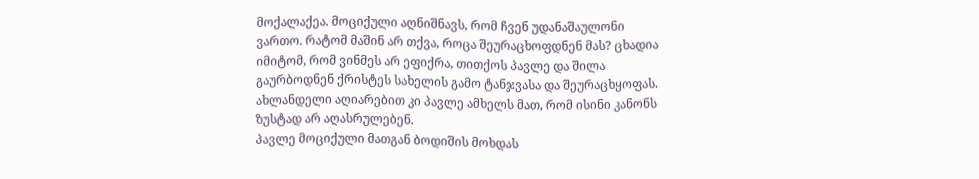მოქალაქეა. მოციქული აღნიშნავს, რომ ჩვენ უდანაშაულონი ვართო. რატომ მაშინ არ თქვა, როცა შეურაცხოფდნენ მას? ცხადია იმიტომ, რომ ვინმეს არ ეფიქრა, თითქოს პავლე და შილა გაურბოდნენ ქრისტეს სახელის გამო ტანჯვასა და შეურაცხყოფას. ახლანდელი აღიარებით კი პავლე ამხელს მათ, რომ ისინი კანონს ზუსტად არ აღასრულებენ.
პავლე მოციქული მათგან ბოდიშის მოხდას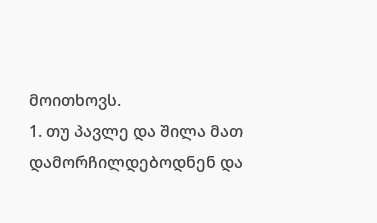მოითხოვს.
1. თუ პავლე და შილა მათ დამორჩილდებოდნენ და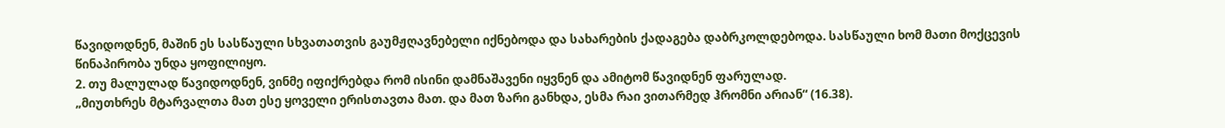წავიდოდნენ, მაშინ ეს სასწაული სხვათათვის გაუმჟღავნებელი იქნებოდა და სახარების ქადაგება დაბრკოლდებოდა. სასწაული ხომ მათი მოქცევის წინაპირობა უნდა ყოფილიყო.
2. თუ მალულად წავიდოდნენ, ვინმე იფიქრებდა რომ ისინი დამნაშავენი იყვნენ და ამიტომ წავიდნენ ფარულად.
„მიუთხრეს მტარვალთა მათ ესე ყოველი ერისთავთა მათ. და მათ ზარი განხდა, ესმა რაი ვითარმედ ჰრომნი არიან“ (16.38).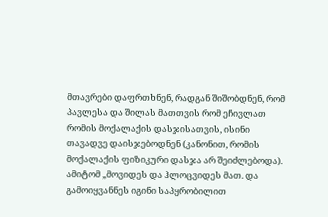მთავრები დაფრთხნენ, რადგან შიშობდნენ, რომ პავლესა და შილას მათთვის რომ ეჩივლათ რომის მოქალაქის დასჯისათვის, ისინი თავადვე დაისჯებოდნენ (კანონით, რომის მოქალაქის ფიზიკური დასჯა არ შეიძლებოდა). ამიტომ „მოვიდეს და ჰლოცვიდეს მათ. და გამოიყვანნეს იგინი საპყრობილით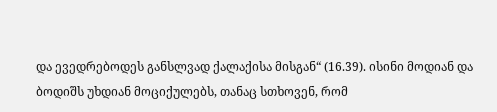და ევედრებოდეს განსლვად ქალაქისა მისგან“ (16.39). ისინი მოდიან და ბოდიშს უხდიან მოციქულებს, თანაც სთხოვენ, რომ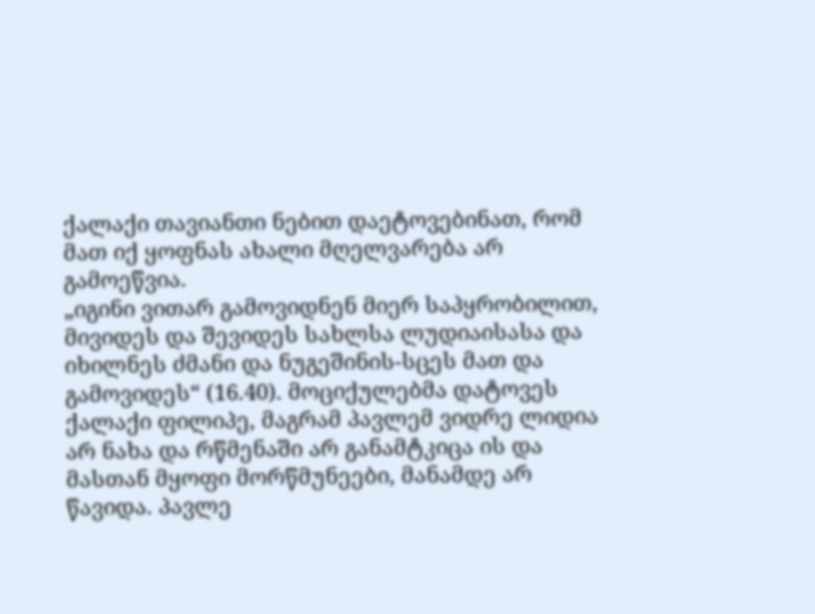ქალაქი თავიანთი ნებით დაეტოვებინათ, რომ მათ იქ ყოფნას ახალი მღელვარება არ გამოეწვია.
„იგინი ვითარ გამოვიდნენ მიერ საპყრობილით, მივიდეს და შევიდეს სახლსა ლუდიაისასა და იხილნეს ძმანი და ნუგეშინის-სცეს მათ და გამოვიდეს“ (16.40). მოციქულებმა დატოვეს ქალაქი ფილიპე, მაგრამ პავლემ ვიდრე ლიდია არ ნახა და რწმენაში არ განამტკიცა ის და მასთან მყოფი მორწმუნეები, მანამდე არ წავიდა. პავლე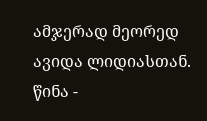ამჯერად მეორედ ავიდა ლიდიასთან.
წინა -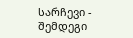სარჩევი - შემდეგი